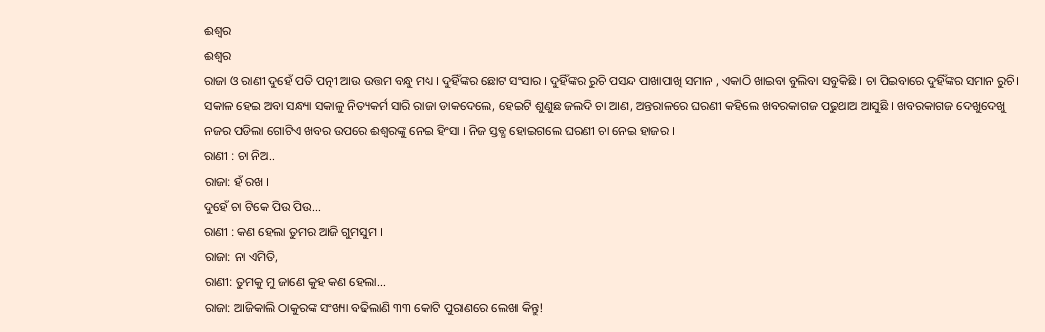ଈଶ୍ୱର
ଈଶ୍ୱର
ରାଜା ଓ ରାଣୀ ଦୁହେଁ ପତି ପତ୍ନୀ ଆଉ ଉତ୍ତମ ବନ୍ଧୁ ମଧ୍ୟ । ଦୁହିଁଙ୍କର ଛୋଟ ସଂସାର । ଦୁହିଁଙ୍କର ରୁଚି ପସନ୍ଦ ପାଖାପାଖି ସମାନ , ଏକାଠି ଖାଇବା ବୁଲିବା ସବୁକିଛି । ଚା ପିଇବାରେ ଦୁହିଁଙ୍କର ସମାନ ରୁଚି। ସକାଳ ହେଇ ଅବା ସନ୍ଧ୍ୟା ସକାଳୁ ନିତ୍ୟକର୍ମ ସାରି ରାଜା ଡାକଦେଲେ, ହେଇଟି ଶୁଣୁଛ ଜଲଦି ଚା ଆଣ, ଅନ୍ତରାଳରେ ଘରଣୀ କହିଲେ ଖବରକାଗଜ ପଢୁଥାଅ ଆସୁଛି । ଖବରକାଗଜ ଦେଖୁଦେଖୁ ନଜର ପଡିଲା ଗୋଟିଏ ଖବର ଉପରେ ଈଶ୍ୱରଙ୍କୁ ନେଇ ହିଂସା । ନିଜ ସ୍ତବ୍ଧ ହୋଇଗଲେ ଘରଣୀ ଚା ନେଇ ହାଜର ।
ରାଣୀ : ଚା ନିଅ..
ରାଜା: ହଁ ରଖ ।
ଦୁହେଁ ଚା ଟିକେ ପିଉ ପିଉ...
ରାଣୀ : କଣ ହେଲା ତୁମର ଆଜି ଗୁମସୁମ ।
ରାଜା: ନା ଏମିତି,
ରାଣୀ: ତୁମକୁ ମୁ ଜାଣେ କୁହ କଣ ହେଲା...
ରାଜା: ଆଜିକାଲି ଠାକୁରଙ୍କ ସଂଖ୍ୟା ବଢିଲାଣି ୩୩ କୋଟି ପୁରାଣରେ ଲେଖା କିନ୍ତୁ!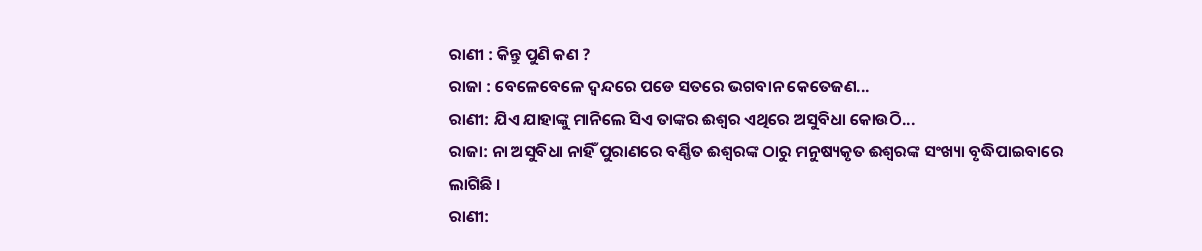ରାଣୀ : କିନ୍ତୁ ପୁଣି କଣ ?
ରାଜା : ବେଳେବେଳେ ଦ୍ଵନ୍ଦରେ ପଡେ ସତରେ ଭଗବାନ କେତେଜଣ...
ରାଣୀ: ଯିଏ ଯାହାଙ୍କୁ ମାନିଲେ ସିଏ ତାଙ୍କର ଈଶ୍ୱର ଏଥିରେ ଅସୁବିଧା କୋଉଠି...
ରାଜା: ନା ଅସୁବିଧା ନାହିଁ ପୁରାଣରେ ବର୍ଣ୍ଣିତ ଈଶ୍ୱରଙ୍କ ଠାରୁ ମନୁଷ୍ୟକୃତ ଈଶ୍ୱରଙ୍କ ସଂଖ୍ୟା ବୃଦ୍ଧିପାଇବାରେ ଲାଗିଛି ।
ରାଣୀ: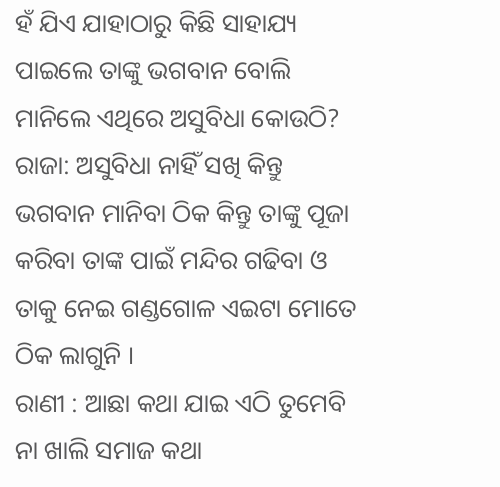ହଁ ଯିଏ ଯାହାଠାରୁ କିଛି ସାହାଯ୍ୟ ପାଇଲେ ତାଙ୍କୁ ଭଗବାନ ବୋଲି ମାନିଲେ ଏଥିରେ ଅସୁବିଧା କୋଉଠି?
ରାଜା: ଅସୁବିଧା ନାହିଁ ସଖି କିନ୍ତୁ ଭଗବାନ ମାନିବା ଠିକ କିନ୍ତୁ ତାଙ୍କୁ ପୂଜା କରିବା ତାଙ୍କ ପାଇଁ ମନ୍ଦିର ଗଢିବା ଓ ତାକୁ ନେଇ ଗଣ୍ଡଗୋଳ ଏଇଟା ମୋତେ ଠିକ ଲାଗୁନି ।
ରାଣୀ : ଆଛା କଥା ଯାଇ ଏଠି ତୁମେବି ନା ଖାଲି ସମାଜ କଥା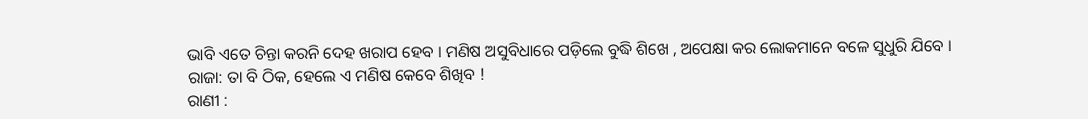ଭାବି ଏତେ ଚିନ୍ତା କରନି ଦେହ ଖରାପ ହେବ । ମଣିଷ ଅସୁବିଧାରେ ପଡ଼ିଲେ ବୁଦ୍ଧି ଶିଖେ , ଅପେକ୍ଷା କର ଲୋକମାନେ ବଳେ ସୁଧୁରି ଯିବେ ।
ରାଜା: ତା ବି ଠିକ, ହେଲେ ଏ ମଣିଷ କେବେ ଶିଖିବ !
ରାଣୀ :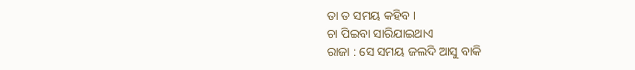ତା ତ ସମୟ କହିବ ।
ଚା ପିଇବା ସାରିଯାଇଥାଏ
ରାଜା : ସେ ସମୟ ଜଲଦି ଆସୁ ବାକି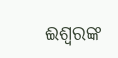ଈଶ୍ୱରଙ୍କ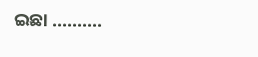ଇଛା ..........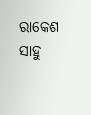ରାକେଶ ସାହୁ